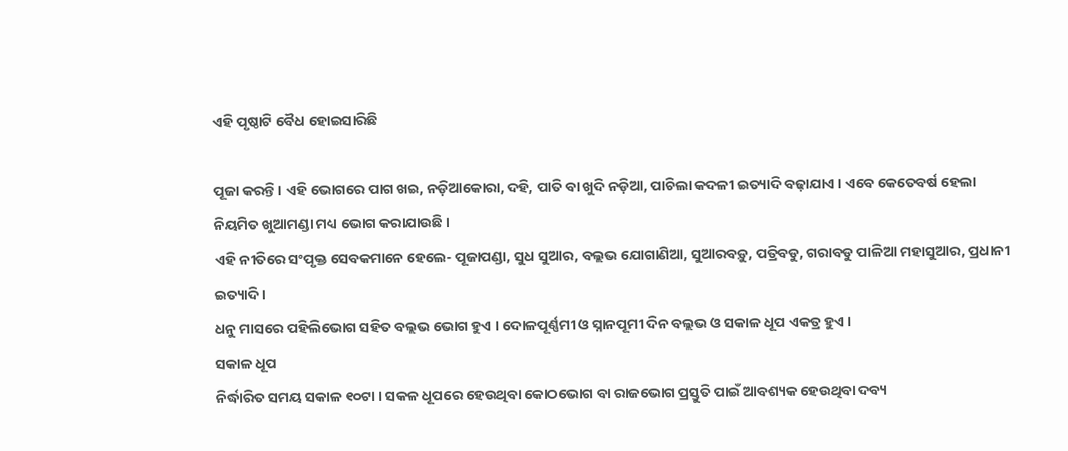ଏହି ପୃଷ୍ଠାଟି ବୈଧ ହୋଇସାରିଛି

ପୂଜା କରନ୍ତି । ଏହି ଭୋଗରେ ପାଗ ଖଇ, ନଡ଼ିଆକୋରା, ଦହି, ପାତି ବା ଖୁଦି ନଡ଼ିଆ, ପାଚିଲା କଦଳୀ ଇତ୍ୟାଦି ବଢ଼ାଯାଏ । ଏବେ କେତେବର୍ଷ ହେଲା ନିୟମିତ ଖୁଆମଣ୍ଡା ମଧ୍ୟ ଭୋଗ କରାଯାଉଛି ।
ଏହି ନୀତିରେ ସଂପୃକ୍ତ ସେବକମାନେ ହେଲେ- ପୂଜାପଣ୍ଡା, ସୁଧ ସୁଆର, ବଲ୍ଲଭ ଯୋଗାଣିଆ, ସୁଆରବଡ଼ୁ, ପତ୍ରିବଡୁ, ଗରାବଡୁ ପାଳିଆ ମହାସୁଆର, ପ୍ରଧାନୀ ଇତ୍ୟାଦି ।
ଧନୁ ମାସରେ ପହିଲିଭୋଗ ସହିତ ବଲ୍ଲଭ ଭୋଗ ହୁଏ । ଦୋଳପୂର୍ଣ୍ଣମୀ ଓ ସ୍ନାନପୂମୀ ଦିନ ବଲ୍ଲଭ ଓ ସକାଳ ଧୂପ ଏକତ୍ର ହୁଏ ।
ସକାଳ ଧୂପ
ନିର୍ଦ୍ଧାରିତ ସମୟ ସକାଳ ୧୦ଟା । ସକଳ ଧୂପରେ ହେଉଥିବା କୋଠଭୋଗ ବା ରାଜଭୋଗ ପ୍ରସ୍ତୁତି ପାଇଁ ଆବଶ୍ୟକ ହେଉଥିବା ଦବ୍ୟ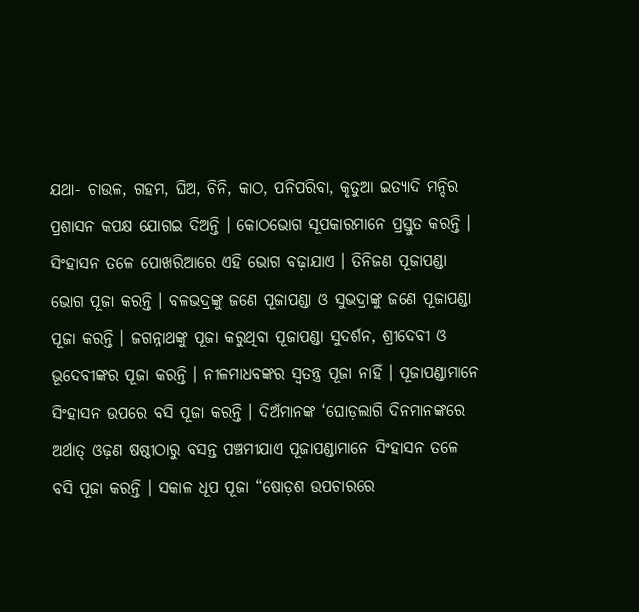ଯଥା- ଚାଉଳ, ଗହମ, ଘିଅ, ଚିନି, କାଠ, ପନିପରିବା, କୃତୁଆ ଇତ୍ୟାଦି ମନ୍ଦିର ପ୍ରଶାସନ କପକ୍ଷ ଯୋଗଇ ଦିଅନ୍ତି । କୋଠଭୋଗ ସୂପକାରମାନେ ପ୍ରସ୍ତୁତ କରନ୍ତି । ସିଂହାସନ ତଳେ ପୋଖରିଆରେ ଏହି ଭୋଗ ବଢ଼ାଯାଏ । ତିନିଜଣ ପୂଜାପଣ୍ଡା ଭୋଗ ପୂଜା କରନ୍ତି । ବଳଭଦ୍ରଙ୍କୁ ଜଣେ ପୂଜାପଣ୍ଡା ଓ ସୁଭଦ୍ରାଙ୍କୁ ଜଣେ ପୂଜାପଣ୍ଡା ପୂଜା କରନ୍ତି । ଜଗନ୍ନାଥଙ୍କୁ ପୂଜା କରୁଥିବା ପୂଜାପଣ୍ଡା ସୁଦର୍ଶନ, ଶ୍ରୀଦେବୀ ଓ ଭୂଦେବୀଙ୍କର ପୂଜା କରନ୍ତି । ନୀଳମାଧବଙ୍କର ସ୍ବତନ୍ତ୍ର ପୂଜା ନାହିଁ । ପୂଜାପଣ୍ଡାମାନେ ସିଂହାସନ ଉପରେ ବସି ପୂଜା କରନ୍ତି । ଦିଅଁମାନଙ୍କ ‘ଘୋଡ଼ଲାଗି ଦିନମାନଙ୍କରେ ଅର୍ଥାତ୍ ଓଢ଼ଣ ଷଷ୍ଠୀଠାରୁ ବସନ୍ତ ପଞ୍ଚମୀଯାଏ ପୂଜାପଣ୍ଡାମାନେ ସିଂହାସନ ତଳେ ବସି ପୂଜା କରନ୍ତି । ସକାଳ ଧୂପ ପୂଜା “ଷୋଡ଼ଶ ଉପଚାରରେ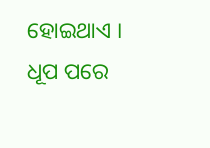ହୋଇଥାଏ । ଧୂପ ପରେ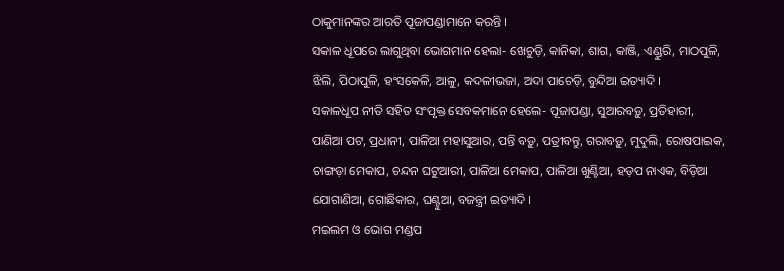ଠାକୁମାନଙ୍କର ଆରତି ପୂଜାପଣ୍ଡାମାନେ କରନ୍ତି ।
ସକାଳ ଧୂପରେ ଲାଗୁଥିବା ଭୋଗମାନ ହେଲା- ଖେଚୁଡ଼ି, କାନିକା, ଶାଗ, କାଞ୍ଜି, ଏଣ୍ଡୁରି, ମାଠପୁଳି, ଝିଲି, ପିଠାପୁଳି, ହଂସକେଳି, ଆଳୁ, କଦଳୀଭଜା, ଅଦା ପାଚେଡ଼ି, ବୁନ୍ଦିଆ ଇତ୍ୟାଦି ।
ସକାଳଧୂପ ନୀତି ସହିତ ସଂପୃକ୍ତ ସେବକମାନେ ହେଲେ- ପୂଜାପଣ୍ଡା, ସୁଆରବଡ଼ୁ, ପ୍ରତିହାରୀ, ପାଣିଆ ପଟ, ପ୍ରଧାନୀ, ପାଳିଆ ମହାସୁଆର, ପନ୍ତି ବଡ଼ୁ, ପତ୍ରୀବନ୍ତୁ, ଗରାବଡ଼ୁ, ମୁଦୁଲି, ରୋଷପାଇକ, ଚାଙ୍ଗଡ଼ା ମେକାପ, ଚନ୍ଦନ ଘଟୁଆରୀ, ପାଳିଆ ମେକାପ, ପାଳିଆ ଖୁଣ୍ଟିଆ, ହଡ଼ପ ନାଏକ, ବିଡ଼ିଆ ଯୋଗାଣିଆ, ଗୋଛିକାର, ଘଣ୍ଟୁଆ, ବଜନ୍ତ୍ରୀ ଇତ୍ୟାଦି ।
ମଇଲମ ଓ ଭୋଗ ମଣ୍ଡପ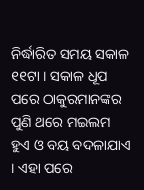ନିର୍ଦ୍ଧାରିତ ସମୟ ସକାଳ ୧୧ଟା । ସକାଳ ଧୂପ ପରେ ଠାକୁରମାନଙ୍କର ପୁଣି ଥରେ ମଇଲମ ହୁଏ ଓ ବୟ ବଦଳାଯାଏ । ଏହା ପରେ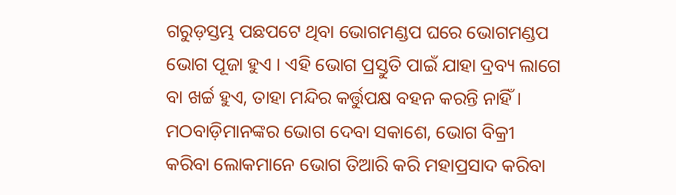ଗରୁଡ଼ସ୍ତମ୍ଭ ପଛପଟେ ଥିବା ଭୋଗମଣ୍ଡପ ଘରେ ଭୋଗମଣ୍ଡପ ଭୋଗ ପୂଜା ହୁଏ । ଏହି ଭୋଗ ପ୍ରସ୍ତୁତି ପାଇଁ ଯାହା ଦ୍ରବ୍ୟ ଲାଗେ ବା ଖର୍ଚ୍ଚ ହୁଏ, ତାହା ମନ୍ଦିର କର୍ତ୍ତୁପକ୍ଷ ବହନ କରନ୍ତି ନାହିଁ । ମଠବାଡ଼ିମାନଙ୍କର ଭୋଗ ଦେବା ସକାଶେ, ଭୋଗ ବିକ୍ରୀ କରିବା ଲୋକମାନେ ଭୋଗ ତିଆରି କରି ମହାପ୍ରସାଦ କରିବା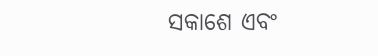ସକାଶେ ଏବଂ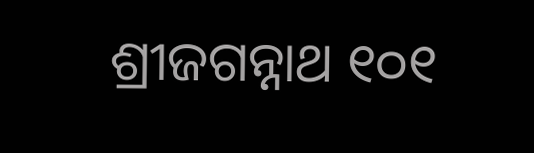ଶ୍ରୀଜଗନ୍ନାଥ ୧୦୧